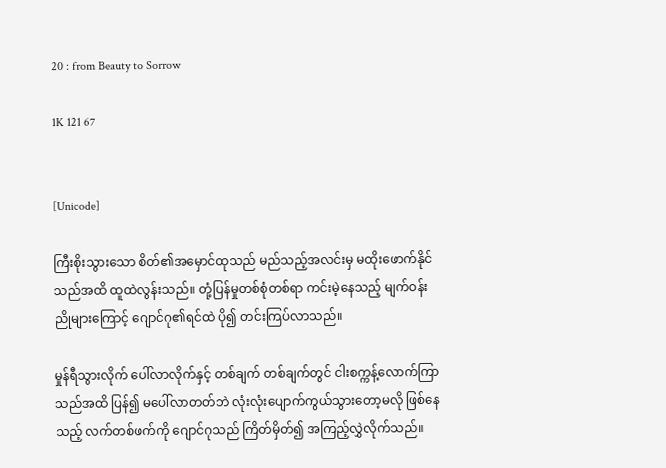20 : from Beauty to Sorrow

1K 121 67


[Unicode]

ကြီးစိုးသွားသော စိတ်၏အမှောင်ထုသည် မည်သည့်အလင်းမှ မထိုးဖောက်နိုင်သည်အထိ ထူထဲလွန်းသည်။ တုံ့ပြန်မှုတစ်စုံတစ်ရာ ကင်းမဲ့နေသည့် မျက်ဝန်းညိုများကြောင့် ဂျောင်ဂု၏ရင်ထဲ ပို၍ တင်းကြပ်လာသည်။

မှုန်ရီသွားလိုက် ပေါ်လာလိုက်နှင့် တစ်ချက် တစ်ချက်တွင် ငါးစက္ကန့်လောက်ကြာသည်အထိ ပြန်၍ မပေါ်လာတတ်ဘဲ လုံးလုံးပျောက်ကွယ်သွားတော့မလို ဖြစ်နေသည့် လက်တစ်ဖက်ကို ဂျောင်ဂုသည် ကြိတ်မှိတ်၍ အကြည့်လွှဲလိုက်သည်။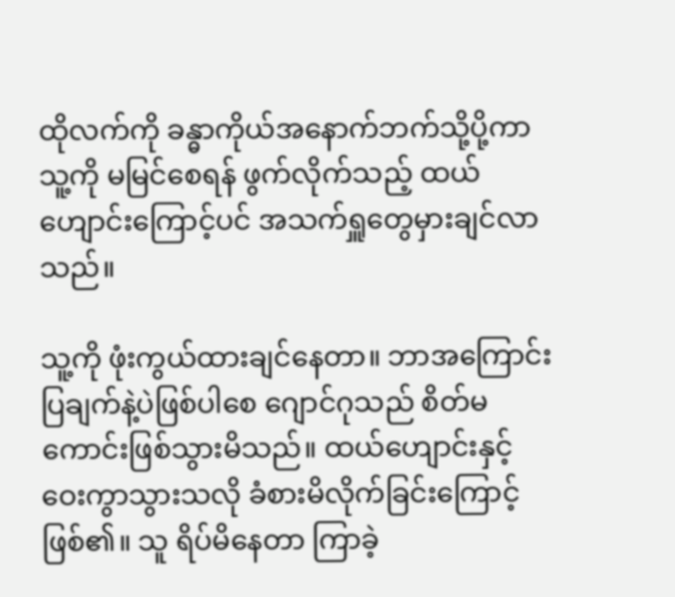ထိုလက်ကို ခန္ဓာကိုယ်အနောက်ဘက်သို့ပို့ကာ သူ့ကို မမြင်စေရန် ဖွက်လိုက်သည့် ထယ်ဟျောင်းကြောင့်ပင် အသက်ရှူတွေမှားချင်လာသည်။

သူ့ကို ဖုံးကွယ်ထားချင်နေတာ။ ဘာအကြောင်းပြချက်နဲ့ပဲဖြစ်ပါစေ ဂျောင်ဂုသည် စိတ်မကောင်းဖြစ်သွားမိသည်။ ထယ်ဟျောင်းနှင့် ဝေးကွာသွားသလို ခံစားမိလိုက်ခြင်းကြောင့်ဖြစ်၏။ သူ ရိပ်မိနေတာ ကြာခဲ့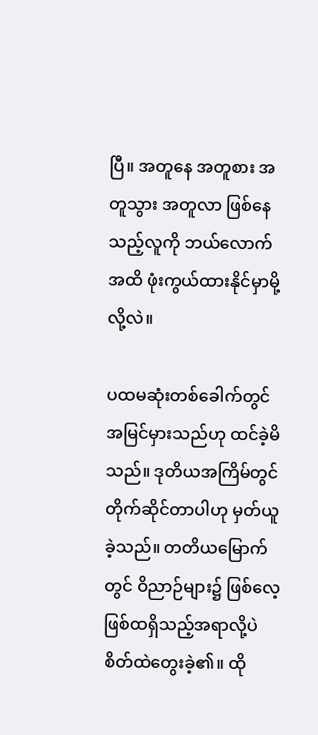ပြီ။ အတူနေ အတူစား အတူသွား အတူလာ ဖြစ်နေသည့်လူကို ဘယ်လောက်အထိ ဖုံးကွယ်ထားနိုင်မှာမို့လို့လဲ။

ပထမဆုံးတစ်ခေါက်တွင် အမြင်မှားသည်ဟု ထင်ခဲ့မိသည်။ ဒုတိယအကြိမ်တွင် တိုက်ဆိုင်တာပါဟု မှတ်ယူခဲ့သည်။ တတိယ‌မြောက်တွင် ဝိညာဉ်များ၌ ဖြစ်လေ့ဖြစ်ထရှိသည့်အရာလို့ပဲ စိတ်ထဲတွေးခဲ့၏။ ထို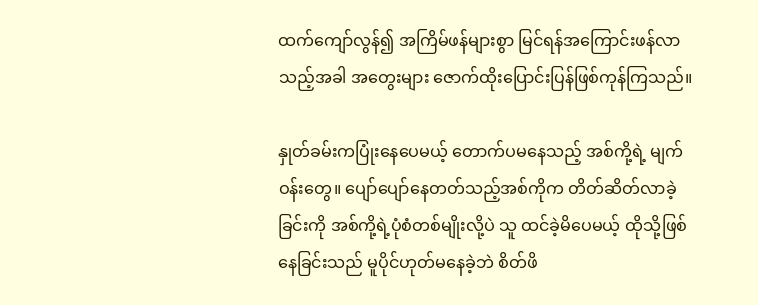ထက်ကျော်လွန်၍ အကြိမ်ဖန်များစွာ မြင်ရန်အကြောင်းဖန်လာသည့်အခါ အတွေးများ ဇောက်ထိုးပြောင်းပြန်ဖြစ်ကုန်ကြသည်။

နှုတ်ခမ်းကပြုံးနေပေမယ့် တောက်ပ‌မနေသည့် အစ်ကို့ရဲ့ မျက်ဝန်းတွေ။ ပျော်ပျော်နေတတ်သည့်အစ်ကိုက တိတ်ဆိတ်လာခဲ့ခြင်းကို အစ်ကို့ရဲ့ပုံစံတစ်မျိုးလို့ပဲ သူ ထင်ခဲ့မိပေမယ့် ထိုသို့ဖြစ်နေခြင်းသည် မူပိုင်ဟုတ်မနေခဲ့ဘဲ စိတ်ဖိ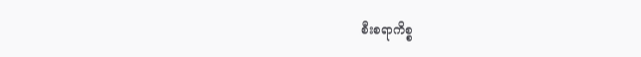စီးစရာကိစ္စ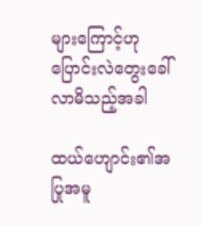များကြောင့်ဟု ပြောင်းလဲတွေးခေါ်လာမိသည့်အခါ

ထယ်ဟျောင်း၏အပြုအမူ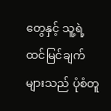တွေနှင့် သူ့ရဲ့ ထင်မြင်ချက်များသည် ပုံစံတူ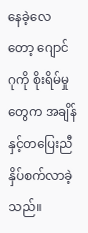နေခဲ့လေတော့ ဂျောင်ဂုကို စိုးရိမ်မှုတွေက အချိန်နှင့်တပြေးညီ နှိပ်စက်လာခဲ့သည်။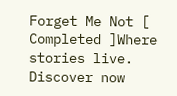Forget Me Not [ Completed ]Where stories live. Discover now